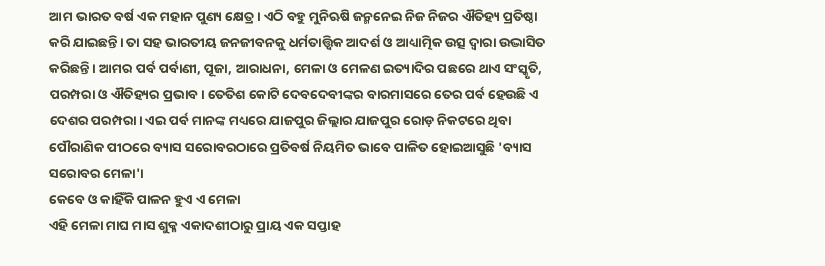ଆମ ଭାରତ ବର୍ଷ ଏକ ମହାନ ପୁଣ୍ୟ କ୍ଷେତ୍ର। ଏଠି ବହୁ ମୁନିଋଷି ଜନ୍ମନେଇ ନିଜ ନିଜର ଐତିହ୍ୟ ପ୍ରତିଷ୍ଠା କରି ଯାଇଛନ୍ତି। ତା ସହ ଭାରତୀୟ ଜନଜୀବନକୁ ଧର୍ମତାତ୍ତ୍ଵିକ ଆଦର୍ଶ ଓ ଆଧ୍ୟାତ୍ମିକ ଉତ୍ସ ଦ୍ଵାରା ଉଦ୍ଭାସିତ କରିଛନ୍ତି। ଆମର ପର୍ବ ପର୍ବାଣୀ, ପୂଜା, ଆରାଧନା, ମେଳା ଓ ମେଳଣ ଇତ୍ୟାଦିର ପଛରେ ଥାଏ ସଂସ୍କୃତି, ପରମ୍ପରା ଓ ଐତିହ୍ୟର ପ୍ରଭାବ। ତେତିଶ କୋଟି ଦେବଦେବୀଙ୍କର ବାରମାସରେ ତେର ପର୍ବ ହେଉଛି ଏ ଦେଶର ପରମ୍ପରା। ଏଇ ପର୍ବ ମାନଙ୍କ ମଧ୍ୟରେ ଯାଜପୁର ଜିଲ୍ଲାର ଯାଜପୁର ରୋଡ଼ ନିକଟରେ ଥିବା ପୌରାଣିକ ପୀଠରେ ବ୍ୟାସ ସରୋବରଠାରେ ପ୍ରତିବର୍ଷ ନିୟମିତ ଭାବେ ପାଳିତ ହୋଇଆସୁଛି 'ବ୍ୟାସ ସରୋବର ମେଳା'।
କେବେ ଓ କାହିଁକି ପାଳନ ହୁଏ ଏ ମେଳା
ଏହି ମେଳା ମାଘ ମାସ ଶୁକ୍ଳ ଏକାଦଶୀଠାରୁ ପ୍ରାୟ ଏକ ସପ୍ତାହ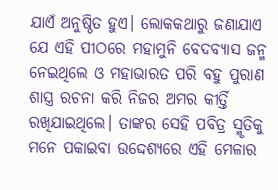ଯାଏଁ ଅନୁଷ୍ଠିତ ହୁଏ। ଲୋକକଥାରୁ ଜଣାଯାଏ ଯେ ଏହି ପୀଠରେ ମହାମୁନି ବେଦବ୍ୟାସ ଜନ୍ମ ନେଇଥିଲେ ଓ ମହାଭାରତ ପରି ବହୁ ପୁରାଣ ଶାସ୍ତ୍ର ରଚନା କରି ନିଜର ଅମର କୀର୍ତ୍ତି ରଖିଯାଇଥିଲେ। ତାଙ୍କର ସେହି ପବିତ୍ର ସ୍ମୃତିକୁ ମନେ ପକାଇବା ଉଦ୍ଦେଶ୍ୟରେ ଏହି ମେଳାର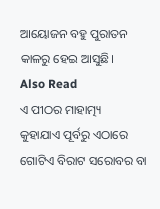ଆୟୋଜନ ବହୁ ପୁରାତନ କାଳରୁ ହେଇ ଆସୁଛି।
Also Read
ଏ ପୀଠର ମାହାତ୍ମ୍ୟ
କୁହାଯାଏ ପୂର୍ବରୁ ଏଠାରେ ଗୋଟିଏ ବିରାଟ ସରୋବର ବା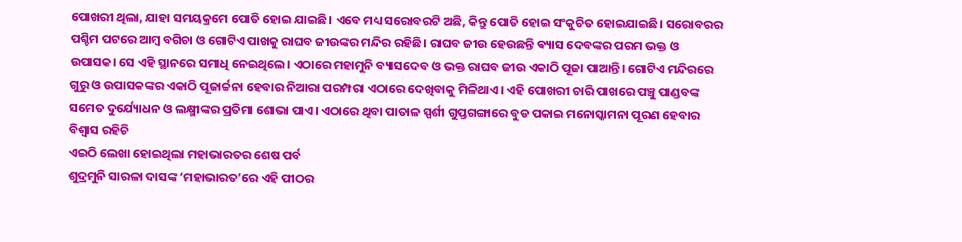ପୋଖରୀ ଥିଲା, ଯାହା ସମୟକ୍ରମେ ପୋତି ହୋଇ ଯାଇଛି। ଏବେ ମଧ୍ୟ ସରୋବରଟି ଅଛି, କିନ୍ତୁ ପୋତି ହୋଇ ସଂକୁଚିତ ହୋଇଯାଇଛି। ସରୋବରର ପଶ୍ଚିମ ପଟରେ ଆମ୍ବ ବଗିଚା ଓ ଗୋଟିଏ ପାଖକୁ ରାଘବ ଜୀଉଙ୍କର ମନ୍ଦିର ରହିଛି। ରାଘବ ଜୀଉ ହେଉଛନ୍ତି ଵ୍ୟାସ ଦେବଙ୍କର ପରମ ଭକ୍ତ ଓ ଉପାସକ। ସେ ଏହି ସ୍ଥାନରେ ସମାଧି ନେଇଥିଲେ। ଏଠାରେ ମହାମୁନି ବ୍ୟାସଦେବ ଓ ଭକ୍ତ ରାଘବ ଜୀଉ ଏକାଠି ପୂଜା ପାଆନ୍ତି। ଗୋଟିଏ ମନ୍ଦିରରେ ଗୁରୁ ଓ ଉପାସକଙ୍କର ଏକାଠି ପୂଜାର୍ଚ୍ଚନା ହେବାର ନିଆରା ପରମ୍ପରା ଏଠାରେ ଦେଖିବାକୁ ମିଳିଥାଏ। ଏହି ପୋଖରୀ ଚାରି ପାଖରେ ପଞ୍ଚୁ ପାଣ୍ଡବଙ୍କ ସମେତ ଦୁର୍ଯ୍ୟୋଧନ ଓ ଲକ୍ଷ୍ମୀଙ୍କର ପ୍ରତିମା ଶୋଭା ପାଏ। ଏଠାରେ ଥିବା ପାତାଳ ସ୍ପର୍ଶୀ ଗୁପ୍ତଗଙ୍ଗାରେ ବୁଡ ପକାଇ ମନୋସ୍କାମନା ପୂରଣ ହେବାର ବିଶ୍ଵାସ ରହିଚି
ଏଇଠି ଲେଖା ହୋଇଥିଲା ମହାଭାରତର ଶେଷ ପର୍ବ
ଶୁଦ୍ରମୁନି ସାରଳା ଦାସଙ୍କ ‘ମହାଭାରତ’ରେ ଏହି ପୀଠର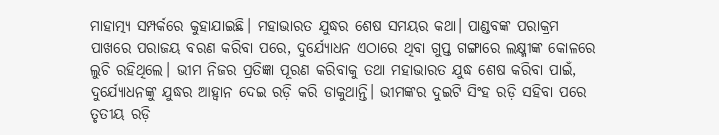ମାହାତ୍ମ୍ୟ ସମ୍ପର୍କରେ କୁହାଯାଇଛି। ମହାଭାରତ ଯୁଦ୍ଧର ଶେଷ ସମୟର କଥା। ପାଣ୍ଡବଙ୍କ ପରାକ୍ରମ ପାଖରେ ପରାଜୟ ବରଣ କରିବା ପରେ, ଦୁର୍ଯ୍ୟୋଧନ ଏଠାରେ ଥିବା ଗୁପ୍ତ ଗଙ୍ଗାରେ ଲକ୍ଷ୍ମୀଙ୍କ କୋଳରେ ଲୁଚି ରହିଥିଲେ। ଭୀମ ନିଜର ପ୍ରତିଜ୍ଞା ପୂରଣ କରିବାକୁ ତଥା ମହାଭାରତ ଯୁଦ୍ଧ ଶେଷ କରିବା ପାଇଁ, ଦୁର୍ଯ୍ୟୋଧନଙ୍କୁ ଯୁଦ୍ଧର ଆହ୍ଵାନ ଦେଇ ରଡ଼ି କରି ଡାକୁଥାନ୍ତି। ଭୀମଙ୍କର ଦୁଇଟି ସିଂହ ରଡ଼ି ସହିବା ପରେ ତୃତୀୟ ରଡ଼ି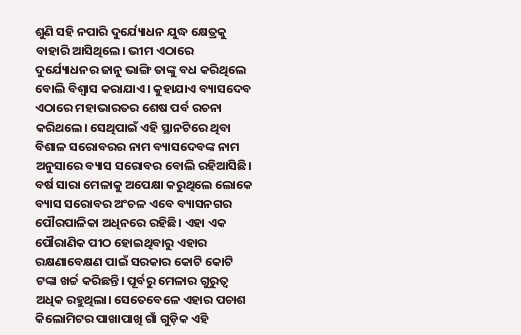ଶୁଣି ସହି ନପାରି ଦୁର୍ଯ୍ୟୋଧନ ଯୁଦ୍ଧ କ୍ଷେତ୍ରକୁ ବାହାରି ଆସିଥିଲେ। ଭୀମ ଏଠାରେ ଦୁର୍ଯ୍ୟୋଧନର ଜାନୁ ଭାଙ୍ଗି ତାଙ୍କୁ ବଧ କରିଥିଲେ ବୋଲି ବିଶ୍ଵାସ କରାଯାଏ। କୁହାଯାଏ ବ୍ୟାସଦେବ ଏଠାରେ ମହାଭାରତର ଶେଷ ପର୍ବ ରଚନା କରିଥଲେ। ସେଥିପାଇଁ ଏହି ସ୍ଥାନଟିରେ ଥିବା ବିଶାଳ ସରୋବରର ନାମ ବ୍ୟାସଦେବଙ୍କ ନାମ ଅନୁସାରେ ବ୍ୟାସ ସରୋବର ବୋଲି ରହିଆସିଛି।
ବର୍ଷ ସାରା ମେଳାକୁ ଅପେକ୍ଷା କରୁଥିଲେ ଲୋକେ
ବ୍ୟାସ ସରୋବର ଅଂଚଳ ଏବେ ବ୍ୟାସନଗର ପୌରପାଳିକା ଅଧିନରେ ରହିଛି। ଏହା ଏକ ପୌରାଣିକ ପୀଠ ହୋଇଥିବାରୁ ଏହାର ରକ୍ଷଣାବେକ୍ଷଣ ପାଇଁ ସରକାର କୋଟି କୋଟି ଟଙ୍କା ଖର୍ଚ୍ଚ କରିଛନ୍ତି। ପୂର୍ବରୁ ମେଳାର ଗୁରୁତ୍ୱ ଅଧିକ ରହୁଥିଲା। ସେତେବେଳେ ଏହାର ପଚାଶ କିଲୋମିଟର ପାଖାପାଖି ଗାଁ ଗୁଡ଼ିକ ଏହି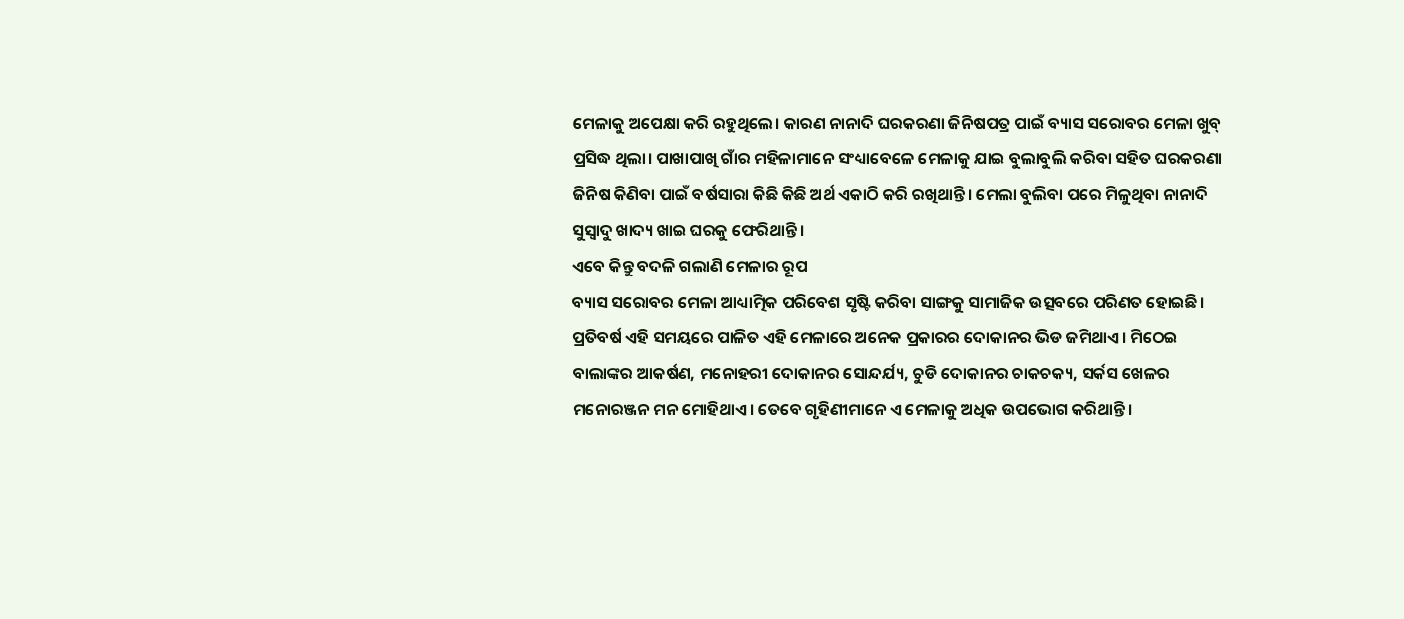ମେଳାକୁ ଅପେକ୍ଷା କରି ରହୁଥିଲେ। କାରଣ ନାନାଦି ଘରକରଣା ଜିନିଷପତ୍ର ପାଇଁ ବ୍ୟାସ ସରୋବର ମେଳା ଖୁବ୍ ପ୍ରସିଦ୍ଧ ଥିଲା। ପାଖାପାଖି ଗାଁର ମହିଳାମାନେ ସଂଧ୍ୟାବେଳେ ମେଳାକୁ ଯାଇ ବୁଲାବୁଲି କରିବା ସହିତ ଘରକରଣା ଜିନିଷ କିଣିବା ପାଇଁ ବର୍ଷସାରା କିଛି କିଛି ଅର୍ଥ ଏକାଠି କରି ରଖିଥାନ୍ତି। ମେଲା ବୁଲିବା ପରେ ମିଳୁଥିବା ନାନାଦି ସୁସ୍ୱାଦୁ ଖାଦ୍ୟ ଖାଇ ଘରକୁ ଫେରିଥାନ୍ତି।
ଏବେ କିନ୍ତୁ ବଦଳି ଗଲାଣି ମେଳାର ରୂପ
ବ୍ୟାସ ସରୋବର ମେଳା ଆଧ୍ୟାତ୍ମିକ ପରିବେଶ ସୃଷ୍ଟି କରିବା ସାଙ୍ଗକୁ ସାମାଜିକ ଉତ୍ସବରେ ପରିଣତ ହୋଇଛି। ପ୍ରତିବର୍ଷ ଏହି ସମୟରେ ପାଳିତ ଏହି ମେଳାରେ ଅନେକ ପ୍ରକାରର ଦୋକାନର ଭିଡ ଜମିଥାଏ। ମିଠେଇ ବାଲାଙ୍କର ଆକର୍ଷଣ, ମନୋହରୀ ଦୋକାନର ସୋନ୍ଦର୍ଯ୍ୟ, ଚୁଡି ଦୋକାନର ଚାକଚକ୍ୟ, ସର୍କସ ଖେଳର ମନୋରଞ୍ଜନ ମନ ମୋହିଥାଏ। ତେବେ ଗୃହିଣୀମାନେ ଏ ମେଳାକୁ ଅଧିକ ଉପଭୋଗ କରିଥାନ୍ତି।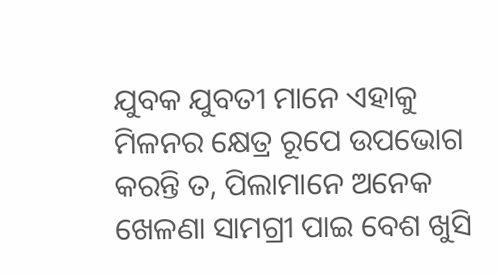ଯୁବକ ଯୁବତୀ ମାନେ ଏହାକୁ ମିଳନର କ୍ଷେତ୍ର ରୂପେ ଉପଭୋଗ କରନ୍ତି ତ, ପିଲାମାନେ ଅନେକ ଖେଳଣା ସାମଗ୍ରୀ ପାଇ ବେଶ ଖୁସି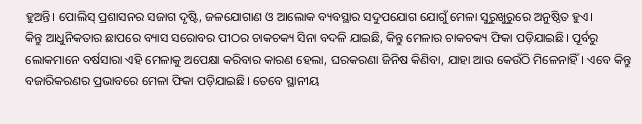ହୁଅନ୍ତି। ପୋଲିସ୍ ପ୍ରଶାସନର ସଜାଗ ଦୃଷ୍ଟି, ଜଳଯୋଗାଣ ଓ ଆଲୋକ ବ୍ୟବସ୍ଥାର ସଦୁପଯୋଗ ଯୋଗୁଁ ମେଳା ସୁରୁଖୁରୁରେ ଅନୁଷ୍ଠିତ ହୁଏ।
କିନ୍ତୁ ଆଧୁନିକତାର ଛାପରେ ବ୍ୟାସ ସରୋବର ପୀଠର ଚାକଚକ୍ୟ ସିନା ବଦଳି ଯାଇଛି, କିନ୍ତୁ ମେଳାର ଚାକଚକ୍ୟ ଫିକା ପଡ଼ିଯାଇଛି। ପୂର୍ବରୁ ଲୋକମାନେ ବର୍ଷସାରା ଏହି ମେଳାକୁ ଅପେକ୍ଷା କରିବାର କାରଣ ହେଲା, ଘରକରଣା ଜିନିଷ କିଣିବା, ଯାହା ଆଉ କେଉଁଠି ମିଳେନାହିଁ। ଏବେ କିନ୍ତୁ ବଜାରିକରଣର ପ୍ରଭାବରେ ମେଳା ଫିକା ପଡ଼ିଯାଇଛି। ତେବେ ସ୍ଥାନୀୟ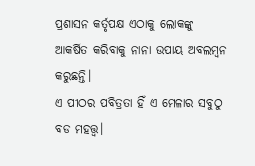ପ୍ରଶାସନ କର୍ତୃପକ୍ଷ ଏଠାକୁ ଲୋକଙ୍କୁ ଆକର୍ଷିତ କରିବାକୁ ନାନା ଉପାୟ ଅବଲମ୍ବନ କରୁଛନ୍ତି।
ଏ ପୀଠର ପବିତ୍ରତା ହିଁ ଏ ମେଳାର ସବୁଠୁ ବଡ ମହତ୍ତ୍ଵ।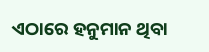ଏଠାରେ ହନୁମାନ ଥିବା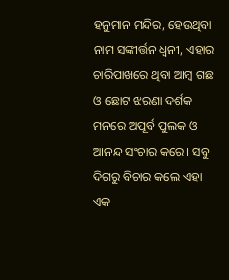ହନୁମାନ ମନ୍ଦିର, ହେଉଥିବା ନାମ ସଙ୍କୀର୍ତ୍ତନ ଧ୍ଵନୀ, ଏହାର ଚାରିପାଖରେ ଥିବା ଆମ୍ବ ଗଛ ଓ ଛୋଟ ଝରଣା ଦର୍ଶକ ମନରେ ଅପୂର୍ବ ପୁଲକ ଓ ଆନନ୍ଦ ସଂଚାର କରେ। ସବୁ ଦିଗରୁ ବିଚାର କଲେ ଏହା ଏକ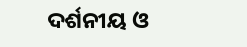ଦର୍ଶନୀୟ ଓ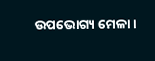ଉପଭୋଗ୍ୟ ମେଳା।